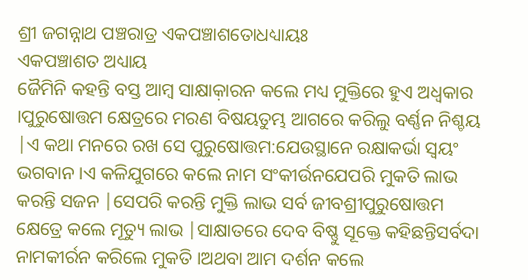ଶ୍ରୀ ଜଗନ୍ନାଥ ପଞ୍ଚରାତ୍ର ଏକପଞ୍ଚାଶତୋଧଧ୍ୟାୟଃ
ଏକପଞ୍ଚାଶତ ଅଧ୍ୟାୟ
ଜୈମିନି କହନ୍ତି ବସ୍ତ ଆମ୍ବ ସାକ୍ଷାକ଼ାରନ କଲେ ମଧ୍ୟ ମୁକ୍ତିରେ ହୁଏ ଅଧ୍ଵକାର ।ପୁରୁଷୋତ୍ତମ କ୍ଷେତ୍ରରେ ମରଣ ବିଷୟତୁମ୍ଭ ଆଗରେ କରିଲୁ ବର୍ଣ୍ଣନ ନିଶ୍ଚୟ |ଏ କଥା ମନରେ ରଖ ସେ ପୁରୁଷୋତ୍ତମ:ଯେଉସ୍ଥାନେ ରକ୍ଷାକର୍ଭା ସ୍ଵୟଂ ଭଗବାନ ।ଏ କଳିଯୁଗରେ କଲେ ନାମ ସଂକୀର୍ଉନଯେପରି ମୁକତି ଲାଭ କରନ୍ତି ସଜନ |ସେପରି କରନ୍ତି ମୁକ୍ତି ଲାଭ ସର୍ବ ଜୀବଶ୍ରୀପୁରୁଷୋତ୍ତମ କ୍ଷେତ୍ରେ କଲେ ମୂତ୍ୟୁ ଲାଭ |ସାକ୍ଷାତରେ ଦେବ ବିଷ୍ଣୁ ସୂକ୍ତେ କହିଛନ୍ତିସର୍ବଦା ନାମକୀର୍ରନ କରିଲେ ମୁକତି ।ଅଥବା ଆମ ଦର୍ଶନ କଲେ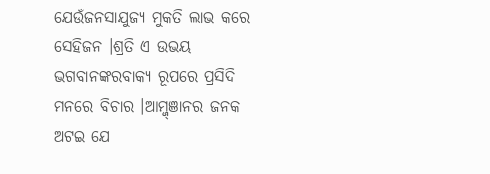ଯେଉଁଜନସାଯୁଜ୍ୟ ମୁକତି ଲାଭ କରେ ସେହିଜନ ।ଶ୍ରତି ଏ ଉଭୟ ଭଗବାନଙ୍କରବାକ୍ୟ ରୂପରେ ପ୍ରସିଦି ମନରେ ବିଚାର ।ଆମ୍ଜ୍ଞାନର ଜନକ ଅଟଇ ଯେ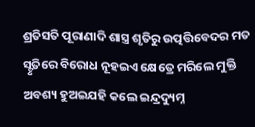ଶ୍ରତିସତି ପୂରାଣାଦି ଶାସ୍ତ୍ର ଶୃତିରୁ ଉତ୍ପତ୍ତିବେଦର ମତ ସ୍ଟୃତିରେ ବିରୋଧ ନୂହଇଏ କ୍ଷେତ୍ରେ ମରିଲେ ମୁକ୍ତି ଅବଶ୍ୟ ହୁଅଇଯହି କଲେ ଇନ୍ଦ୍ରଦ୍ୟୁମ୍ନ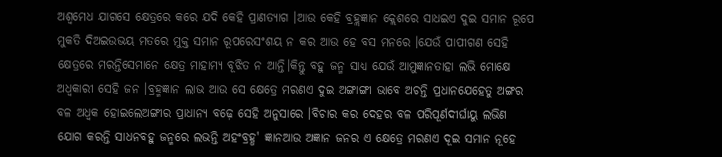ଅଶ୍ଵମେଧ ଯାଗସେ କ୍ଷେତ୍ରରେ କରେ ଯଦି କେହି ପ୍ରାଣତ୍ୟାଗ ।ଆଉ କେହି ବ୍ରହ୍ଲଜ୍ଞାନ କ୍ଲେଶରେ ସାଧଇଏ ଦୁଇ ସମାନ ରୂପେ ମୁକତି ଦିଅଇଉଭୟ ମତରେ ମୁକ୍ତ ସମାନ ରୂପରେସଂଶୟ ନ କର ଆଉ ହେ ବସ ମନରେ ।ଯେଉଁ ପାପୀଗଣ ସେହି କ୍ଷେତ୍ରରେ ମରନ୍ତିସେମାନେ କ୍ଷେତ୍ର ମାହାମ୍ୟ ବୂଝିତ ନ ଆନ୍ତି।କିନ୍ତୁ ବହୁ ଜନ୍ମ ସାଧ୍ୟ ଯେଉଁ ଆମୁଜ୍ଞାନତାହା ଲଭି ମୋକ୍ଷେ ଅଧ୍ବକାରୀ ସେହି ଜନ ।ବ୍ରହ୍ମଜ୍ଞାନ ଲାଭ ଆଉ ସେ କ୍ଷେତ୍ରେ ମରଣଏ ଦୁଇ ଅଙ୍ଗାଙ୍ଗୀ ଭାବେ ଅଚନ୍ତି ପ୍ରଧାନଯେହେତୁ ଅଙ୍ଗର ବଳ ଅଧ୍ବକ ହୋଇଲେଅଙ୍ଗୀର ପ୍ରାଧାନ୍ୟ ବଢ଼େ ସେହି ଅନୁସାରେ ।ବିଚାର କର ଦେହର ବଳ ପରିପୂର୍ଣଦୀର୍ଘାୟୁ ଲଭିଣ ଯୋଗ କରନ୍ତି ସାଧନବହୁ ଜନ୍ମରେ ଲଭନ୍ତି ଅହଂବ୍ରହ୍ଧ' ଜ୍ଞାନଆଉ ଅଜ୍ଞାନ ଜନର ଏ କ୍ଷେତ୍ରେ ମରଣଏ ଦୂଇ ସମାନ ନୂହେ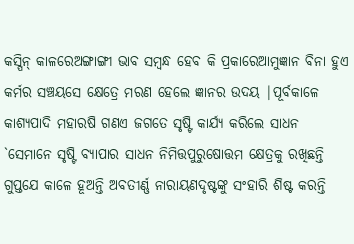କସ୍ପିନ୍ କାଳରେଅଙ୍ଗାଙ୍ଗୀ ଭାବ ସମ୍ବନ୍ଧ ହେବ କି ପ୍ରକାରେଆମୁଜ୍ଞାନ ବିନା ହୁଏ କର୍ମର ସଞ୍ଚୟସେ କ୍ଷେତ୍ରେ ମରଣ ହେଲେ ଜ୍ଞାନର ଉଦୟ |ପୂର୍ବକାଳେ କାଶ୍ୟପାଦି ମହାରଷି ଗଣଏ ଜଗତେ ସୃଷ୍ଟି କାର୍ଯ୍ୟ କରିଲେ ସାଧନ `ସେମାନେ ସୃଷ୍ଟି ବ୍ୟାପାର ସାଧନ ନିମିତ୍ତପୁରୁଷୋତ୍ତମ କ୍ଷେତ୍ରକୁ ରଖିଛନ୍ତି ଗୁପ୍ତଯେ କାଳେ ହୂଅନ୍ତି ଅବତୀର୍ଣ୍ଣ ନାରାୟଣଦୃଷ୍ଟଙ୍କୁ ସଂହାରି ଶିଷ୍ଟ କରନ୍ତି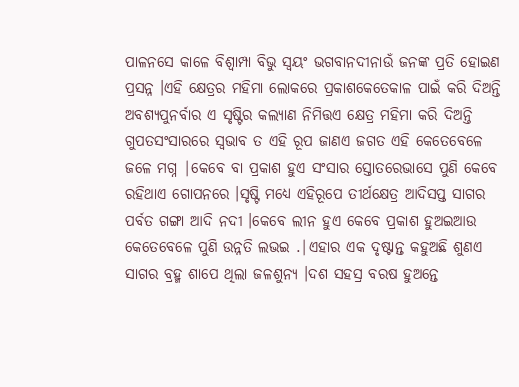ପାଳନସେ କାଳେ ବିଶ୍ବାମ୍ପା ବିଭୁ ସ୍ଵୟଂ ଭଗବାନଦୀନାଉଁ ଜନଙ୍କ ପ୍ରତି ହୋଇଣ ପ୍ରସନ୍ନ ।ଏହି କ୍ଷେତ୍ରର ମହିମା ଲୋକରେ ପ୍ରକାଶକେତେକାଳ ପାଇଁ କରି ଦିଅନ୍ତି ଅବଶ୍ୟପୁନର୍ବାର ଏ ସୃଷ୍ଟିର କଲ୍ୟାଣ ନିମିତ୍ତଏ କ୍ଷେତ୍ର ମହିମା କରି ଦିଅନ୍ତି ଗୁପତସଂସାରରେ ସ୍ଵଭାବ ତ ଏହି ରୂପ ଜାଣଏ ଜଗତ ଏହି କେତେବେଳେ ଜଳେ ମଗ୍ନ |କେବେ ବା ପ୍ରକାଶ ହୁଏ ସଂସାର ସ୍ତୋତରେଭାସେ ପୁଣି କେବେ ରହିଥାଏ ଗୋପନରେ ।ସୃଷ୍ଟି ମଧ୍ୟେ ଏହିରୂପେ ତୀର୍ଥକ୍ଷେତ୍ର ଆଦିସପ୍ତ ସାଗର ପର୍ବତ ଗଙ୍ଗା ଆଦି ନଦୀ ।କେବେ ଲୀନ ହୁଏ କେବେ ପ୍ରକାଶ ହୁଅଇଆଉ କେତେବେଳେ ପୁଣି ଉନ୍ନତି ଲଭଇ .|ଏହାର ଏକ ଦୃଷ୍ଟାନ୍ତ କହୁଅଛି ଶୁଣଏ ସାଗର ବ୍ରହ୍ମ ଶାପେ ଥିଲା ଜଳଶୁନ୍ୟ ।ଦଶ ସହସ୍ର ବରଷ ହୁଅନ୍ତେ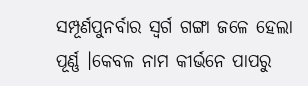ସମ୍ପୂର୍ଣପୁନର୍ବାର ସ୍ଵର୍ଗ ଗଙ୍ଗା ଜଳେ ହେଲା ପୂର୍ଣ୍ଣ ।କେବଳ ନାମ କୀର୍ଭନେ ପାପରୁ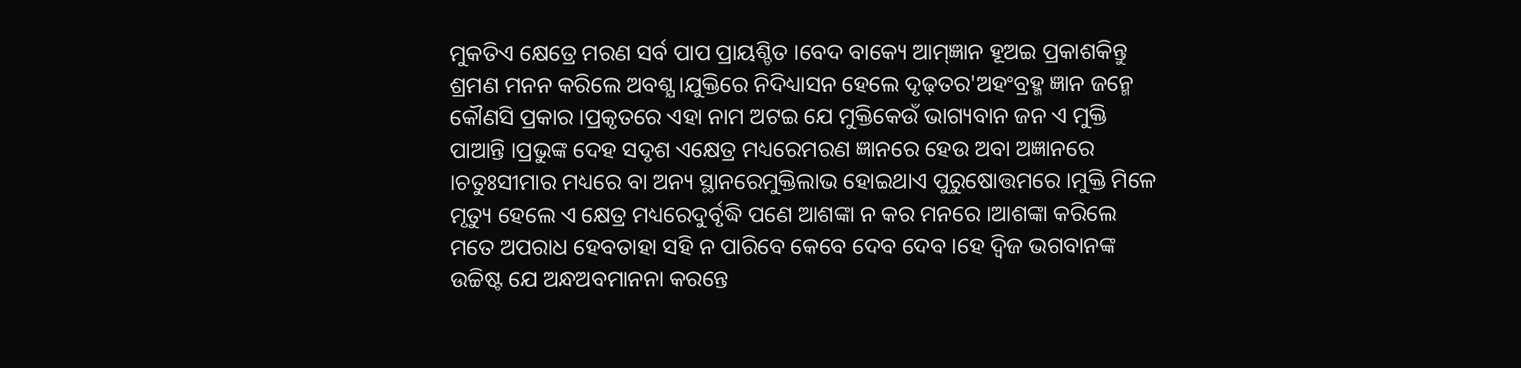ମୁକତିଏ କ୍ଷେତ୍ରେ ମରଣ ସର୍ବ ପାପ ପ୍ରାୟଶ୍ଚିତ ।ବେଦ ବାକ୍ୟେ ଆମ୍ଜ୍ଞାନ ହୂଅଇ ପ୍ରକାଶକିନ୍ତୁ ଶ୍ରମଣ ମନନ କରିଲେ ଅବଶ୍ଯ ।ଯୁକ୍ତିରେ ନିଦିଧ୍ୟାସନ ହେଲେ ଦୃଢ଼ତର'ଅହଂବ୍ରହ୍ମ ଜ୍ଞାନ ଜନ୍ମେ କୌଣସି ପ୍ରକାର ।ପ୍ରକୃତରେ ଏହା ନାମ ଅଟଇ ଯେ ମୁକ୍ତିକେଉଁ ଭାଗ୍ୟବାନ ଜନ ଏ ମୁକ୍ତି ପାଆନ୍ତି ।ପ୍ରଭୁଙ୍କ ଦେହ ସଦୃଶ ଏକ୍ଷେତ୍ର ମଧ୍ୟରେମରଣ ଜ୍ଞାନରେ ହେଉ ଅବା ଅଜ୍ଞାନରେ ।ଚତୁଃସୀମାର ମଧ୍ୟରେ ବା ଅନ୍ୟ ସ୍ଥାନରେମୁକ୍ତିଲାଭ ହୋଇଥାଏ ପୁରୁଷୋତ୍ତମରେ ।ମୁକ୍ତି ମିଳେ ମୃତ୍ୟୁ ହେଲେ ଏ କ୍ଷେତ୍ର ମଧ୍ୟରେଦୁର୍ବୃଦ୍ଧି ପଣେ ଆଶଙ୍କା ନ କର ମନରେ ।ଆଶଙ୍କା କରିଲେ ମତେ ଅପରାଧ ହେବତାହା ସହି ନ ପାରିବେ କେବେ ଦେବ ଦେବ ।ହେ ଦ୍ଵିଜ ଭଗବାନଙ୍କ ଉଚ୍ଚିଷ୍ଟ ଯେ ଅନ୍ଧଅବମାନନା କରନ୍ତେ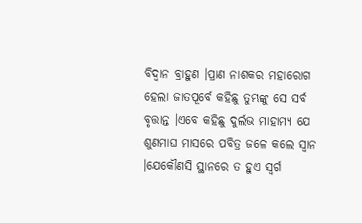ବିଦ୍ଵାନ ବ୍ରାହୁଣ ।ପ୍ରାଣ ନାଶକର ମହାରୋଗ ହେଲା ଜାତପୂର୍ବେ କହିଛୁ ତୁମ୍ଭଙ୍କୁ ସେ ସର୍ବ ବୃତ୍ତାନ୍ତ ।ଏବେ କହିଛୁ ଦୁର୍ଲଭ ମାହାମ୍ୟ ଯେ ଶୁଣମାଘ ମାସରେ ପବିତ୍ର ଜଳେ କଲେ ସ୍ଵାନ ।ଯେକୌଣସି ସ୍ଥାନରେ ତ ହୁଏ ସ୍ଵର୍ଗ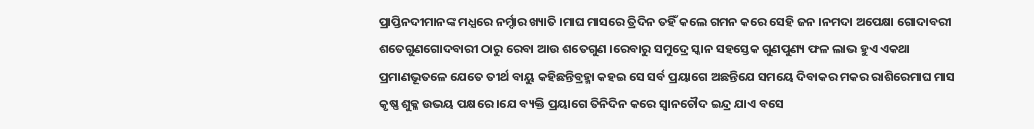ପ୍ରାପ୍ତିନଦୀମାନଙ୍କ ମଧ୍ଯରେ ନର୍ମ୍ଦାର ଖ୍ୟାତି ।ମାଘ ମାସରେ ତ୍ରିଦିନ ତହିଁ କଲେ ଗମନ କରେ ସେହି ଜନ ।ନମଦା ଅପେକ୍ଷା ଗୋଦାବରୀ ଶତେଗୁଣଗୋଦବାରୀ ଠାରୁ ରେବା ଆଉ ଶତେଗୁଣ ।ରେବାରୁ ସମୁଦ୍ରେ ସ୍କାନ ସହସ୍ତେକ ଗୁଣପୁଣ୍ୟ ଫଳ ଲାଭ ହୁଏ ଏକଥା ପ୍ରମାଣଭୂତଳେ ଯେତେ ତୀର୍ଥ ବାୟୁ କହିଛନ୍ତିବ୍ରହ୍ମା କହଇ ସେ ସର୍ବ ପ୍ରୟାଗେ ଅଛନ୍ତିଯେ ସମୟେ ଦିବାକର ମକର ରାଶିରେମାଘ ମାସ କୃଷ୍ଣ ଶୁକ୍ଳ ଉଭୟ ପକ୍ଷରେ ।ଯେ ବ୍ୟକ୍ତି ପ୍ରୟାଗେ ତିନିଦିନ କରେ ସ୍ଵାନଚୌଦ ଇନ୍ଦ୍ର ଯାଏ ବସେ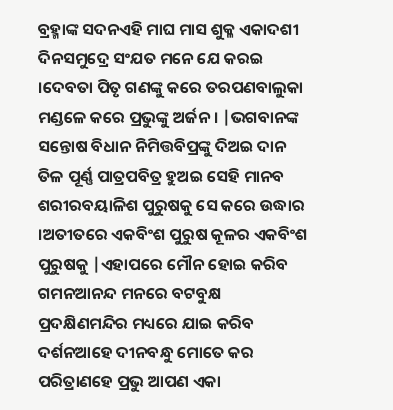ବ୍ରହ୍ମାଙ୍କ ସଦନଏହି ମାଘ ମାସ ଶୁକ୍ଳ ଏକାଦଶୀ ଦିନସମୁଦ୍ରେ ସଂଯତ ମନେ ଯେ କରଇ ।ଦେବତା ପିତୃ ଗଣଙ୍କୁ କରେ ତରପଣବାଲୁକା ମଣ୍ଡଳେ କରେ ପ୍ରଭୁଙ୍କୁ ଅର୍ଜନ । |ଭଗବାନଙ୍କ ସନ୍ତୋଷ ବିଧାନ ନିମିତ୍ତବିପ୍ରଙ୍କୁ ଦିଅଇ ଦାନ ତିଳ ପୂର୍ଣ୍ଣ ପାତ୍ରପବିତ୍ର ହୁଅଇ ସେହି ମାନବ ଶରୀରବୟାଳିଶ ପୁରୁଷକୁ ସେ କରେ ଉଦ୍ଧାର ।ଅତୀତରେ ଏକବିଂଶ ପୁରୁଷ କୂଳର ଏକବିଂଶ ପୁରୁଷକୁ |ଏହାପରେ ମୌନ ହୋଇ କରିବ ଗମନଆନନ୍ଦ ମନରେ ବଟବୁକ୍ଷ ପ୍ରଦକ୍ଷିଣମନ୍ଦିର ମଧ୍ୟରେ ଯାଇ କରିବ ଦର୍ଶନଆହେ ଦୀନବନ୍ଧୁ ମୋତେ କର ପରିତ୍ରାଣହେ ପ୍ରଭୁ ଆପଣ ଏକା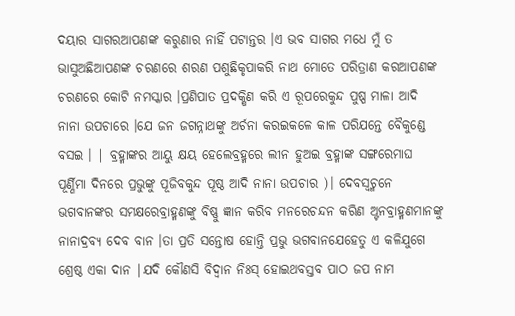ଦୟାର ସାଗରଆପଣଙ୍କ କରୁଣାର ନାହିଁ ପଟାନ୍ତର ।ଏ ଭବ ସାଗର ମଧେ ମୁଁ ତ ଭାସୁଅଛିଆପଣଙ୍କ ଚରଣରେ ଶରଣ ପଶୁଛିକୃପାକରି ନାଥ ମୋତେ ପରିତ୍ରାଣ କରଆପଣଙ୍କ ଚରଣରେ କୋଟି ନମସ୍କାର ।ପ୍ରଣିପାତ ପ୍ରଦକ୍ଷିଣ କରି ଏ ରୂପରେକୁନ୍ଦ ପୁଷ୍ପ ମାଳା ଆଦି ନାନା ଉପଚାରେ ।ଯେ ଜନ ଜଗନ୍ନାଥଙ୍କୁ ଅର୍ଚନା କରଇକଳେ କାଳ ପରିଯନ୍ତେ ବୈକୁଣ୍ଡେ ବସଇ । | ବ୍ରହ୍ମାଙ୍କର ଆୟୁ କ୍ଷୟ ହେଲେବ୍ରହ୍ମରେ ଲୀନ ହୁଅଇ ବ୍ରହ୍ମାଙ୍କ ସଙ୍ଗରେମାଘ ପୂର୍ଣ୍ଣିମା ଦିନରେ ପ୍ରଭୁଙ୍କୁ ପୂଜିବକୁନ୍ଦ ପୂଷ୍ଠ ଆଦି ନାନା ଉପଚାର )। ଦେବସ୍ଵଚ୍ମନେ ଭଗବାନଙ୍କର ସମକ୍ଷରେବ୍ରାହ୍ମଣଙ୍କୁ ବିଷ୍ଣୁ ଜ୍ଞାନ କରିବ ମନରେଚନ୍ଦନ କରିଣ ଅ୍ଟନବ୍ରାହ୍ମଣମାନଙ୍କୁ ନାନାଦ୍ରବ୍ୟ ଦେବ ବାନ ।ତା ପ୍ରତି ସନ୍ତୋଷ ହୋନ୍ତି ପ୍ରଭୁ ଭଗବାନଯେହେତୁ ଏ କଳିଯୁଗେ ଶ୍ରେଷ୍ଠ ଏକା ଦାନ |ଯଦି କୌଣସି ବିଦ୍ଵାନ ନିଃସ୍ ହୋଇଥବସ୍ତବ ପାଠ ଜପ ନାମ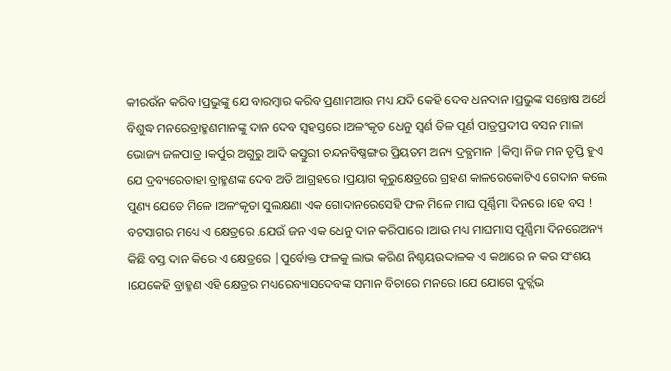କୀରଉଁନ କରିବ ।ପ୍ରଭୁଙ୍କୁ ଯେ ବାରମ୍ବାର କରିବ ପ୍ରଣାମଆଉ ମଧ୍ୟ ଯଦି କେହି ଦେବ ଧନଦାନ ।ପ୍ରଭୁଙ୍କ ସନ୍ତୋଷ ଅର୍ଥେ ବିଶୁଦ୍ଧ ମନରେବ୍ରାହ୍ମଣମାନଙ୍କୁ ଦାନ ଦେବ ସ୍ଵହସ୍ତରେ ।ଅଳଂକୃତ ଧେନୁ ସ୍ବର୍ଣ ତିଳ ପୂର୍ଣ ପାତ୍ରପ୍ରଦୀପ ବସନ ମାଳା ଭୋଜ୍ୟ ଜଳପାତ୍ର ।କର୍ପୁର ଅଗୁରୁ ଆଦି କସ୍ତୁରୀ ଚନ୍ଦନବିଷ୍ଣଙ୍ଗର ପ୍ରିୟତମ ଅନ୍ୟ ଦ୍ରବ୍ଯମାନ |କିମ୍ବା ନିଜ ମନ ତୃପ୍ତି ହୁଏ ଯେ ଦ୍ରବ୍ୟରେତାହା ବ୍ରାହ୍ମଣଙ୍କ ଦେବ ଅତି ଆଗ୍ରହରେ ।ପ୍ରୟାଗ କୂରୁକ୍ଷେତ୍ରରେ ଗ୍ରହଣ କାଳରେକୋଟିଏ ଗେଦାନ କଲେ ପୁଣ୍ୟ ଯେତେ ମିଳେ ।ଅଳଂକୃତା ସୁଲକ୍ଷଣା ଏକ ଗୋଦାନରେସେହି ଫଳ ମିଳେ ମାଘ ପୂର୍ଣ୍ଣିମା ଦିନରେ ।ହେ ବସ ! ବଟସାଗର ମଧ୍ୟେ ଏ କ୍ଷେତ୍ରରେ .ଯେଉଁ ଜନ ଏକ ଧେନୁ ଦାନ କରିପାରେ ।ଆଉ ମଧ୍ୟ ମାଘମାସ ପୂର୍ଣ୍ଣିମା ଦିନରେଅନ୍ୟ କିଛି ବସ୍ତ ଦାନ କିରେ ଏ କ୍ଷେତ୍ରରେ |ପୁର୍ବୋକ୍ତ ଫଳକୁ ଲାଭ କରିଣ ନିଶ୍ଚୟଉଦ୍ଦାଳକ ଏ କଥାରେ ନ କର ସଂଶୟ ।ଯେକେହି ବ୍ରାହ୍ମଣ ଏହି କ୍ଷେତ୍ରର ମଧ୍ୟରେବ୍ୟାସଦେବଙ୍କ ସମାନ ବିଚାରେ ମନରେ ।ଯେ ଯୋଗେ ଦୁର୍ଚ୍ଲଭ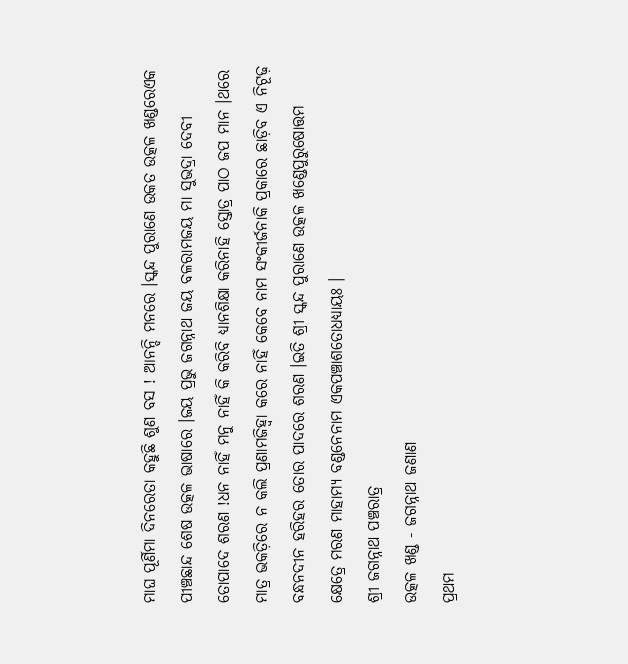ମାଘ ପୂର୍ଣିମା ଦିନରେତା କହୁଛି ଶୁଣ ବସ ! ଆନନ୍ଦି ମନରେ ।ସ୍କନ୍ଦ ପୁରାଣେ ଉକତ ଉତ୍କଳ ଖଣ୍ଡରେଏକ ପୀଞ୍ଚଛାନ୍ଦ ଶେଷ ଉତ୍କଳ ଭାଷାରେ ।ଜୟ ପ୍ରଭୁ ଜଗନ୍ନାଥ ଜୟ ବଳରାମଜୟ ମା ସୁଭଦ୍ରା ଦେବୀ ତୋପାଦେ ଶରଣ !ଧନ ନାହିଁ ମନୁ ନାହିଁ କି କରିବି ଧ୍ୟାନଶିକ୍ଷା କରିନାହି ସ୍ତୋତ୍ର ପାଠ ଜପ ମାନ ।ଥରେ ମାତ୍ର ଭକତ଼ିରେ ନ କଲି ପ୍ରଣାମଜିହ୍ଵା କରେ ନାହିଁ କେବେ ନାମ ସଂକୀର୍ଜନାକି ପ୍ରକାରେ ଛାଡ଼ିବ ଏ ନିଟୂଢ଼ ବନ୍ଧନଦୀନ ହରିହର ତୋର ପାଦରେ ଶରଣ ।ଇତି ଶ୍ରୀ ସ୍କନ୍ଦ ପୁରାଣେ ଉତ୍କଳ ଖଣ୍ଡେପୁରୁଷୋତ୍ତମ କ୍ଷେତ୍ରେ ମରଣ ମାହାମ୍ୟ ବଣ୍ଡନେନାମ ଏକପଞ୍ଚାଶତୋଧଧ୍ୟାୟଃ ।
ଶ୍ରୀ ଜଗନ୍ନାଥ ପଞ୍ଚରାତ୍ର
ଉତ୍କଳ ଖଣ୍ଡ - ଜଗନ୍ନାଥ ଜଣାଣ
ପ୍ରଥମ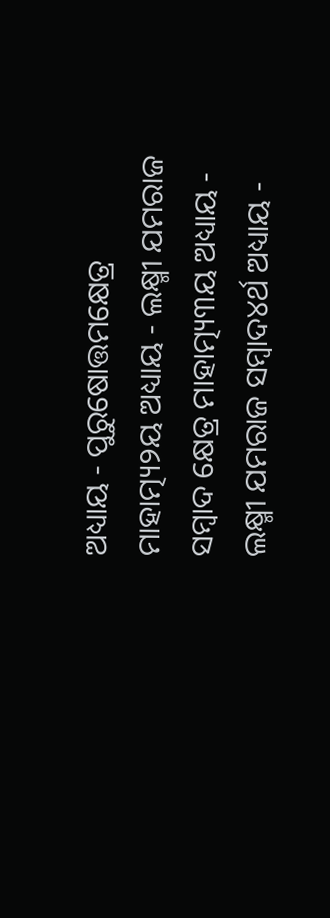ଅଧ୍ୟାୟ - ପୁରୁଷୋତ୍ତମକ୍ଷେତ୍ର ମାହାତ୍ମ୍ୟ୨ୟ ଅଧ୍ୟାୟ - ଲକ୍ଷ୍ମୀ ଯମରାଜ ସମ୍ବାଦ କ୍ଷେତ୍ର ମାହାତ୍ମ୍ୟ୩ୟ ଅଧ୍ୟାୟ - ଲକ୍ଷ୍ମୀ ଯମରାଜ ସମ୍ବାଦ୪ର୍ଥ ଅଧ୍ୟାୟ -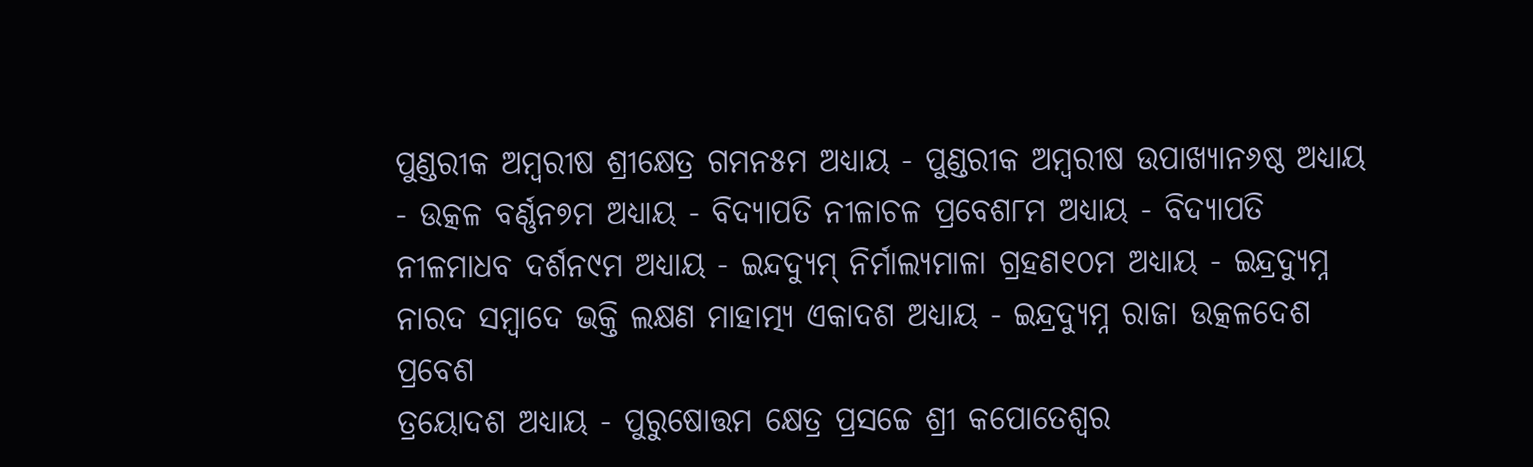ପୁଣ୍ଡରୀକ ଅମ୍ବରୀଷ ଶ୍ରୀକ୍ଷେତ୍ର ଗମନ୫ମ ଅଧ୍ୟାୟ - ପୁଣ୍ଡରୀକ ଅମ୍ବରୀଷ ଉପାଖ୍ୟାନ୬ଷ୍ଠ ଅଧ୍ୟାୟ - ଉତ୍କଳ ବର୍ଣ୍ଣନ୭ମ ଅଧ୍ୟାୟ - ବିଦ୍ୟାପତି ନୀଳାଚଳ ପ୍ରବେଶ୮ମ ଅଧ୍ୟାୟ - ବିଦ୍ୟାପତି ନୀଳମାଧବ ଦର୍ଶନ୯ମ ଅଧ୍ୟାୟ - ଇନ୍ଦଦ୍ୟୁମ୍ ନିର୍ମାଲ୍ୟମାଳା ଗ୍ରହଣ୧୦ମ ଅଧ୍ୟାୟ - ଇନ୍ଦ୍ରଦ୍ୟୁମ୍ନ ନାରଦ ସମ୍ବାଦେ ଭକ୍ତି ଲକ୍ଷଣ ମାହାତ୍ମ୍ୟ ଏକାଦଶ ଅଧ୍ୟାୟ - ଇନ୍ଦ୍ରଦ୍ୟୁମ୍ନ ରାଜା ଉତ୍କଳଦେଶ ପ୍ରବେଶ
ତ୍ରୟୋଦଶ ଅଧ୍ୟାୟ - ପୁରୁଷୋତ୍ତମ କ୍ଷେତ୍ର ପ୍ରସଚ୍ଚେ ଶ୍ରୀ କପୋତେଶ୍ଵର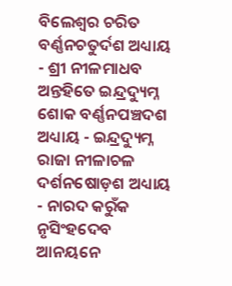ବିଲେଶ୍ଵର ଚରିତ ବର୍ଣ୍ଣନଚତୁର୍ଦଶ ଅଧ୍ୟାୟ - ଶ୍ରୀ ନୀଳମାଧବ ଅନ୍ତହିତେ ଇନ୍ଦ୍ରଦ୍ୟୁମ୍ନ ଶୋକ ବର୍ଣ୍ଣନପଞ୍ଚଦଶ ଅଧ୍ୟାୟ - ଇନ୍ଦ୍ରଦ୍ୟୁମ୍ନ ରାଜା ନୀଳାଚଳ ଦର୍ଶନଷୋଡ଼ଶ ଅଧ୍ୟାୟ - ନାରଦ କରୁଁକ ନୃସିଂହଦେବ ଆନୟନେ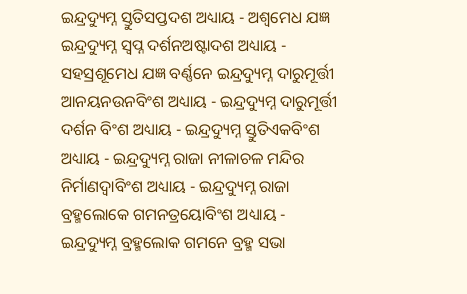ଇନ୍ଦ୍ରଦ୍ୟୁମ୍ନ ସ୍ତୁତିସପ୍ତଦଶ ଅଧ୍ୟାୟ - ଅଶ୍ଵମେଧ ଯଜ୍ଞ ଇନ୍ଦ୍ରଦ୍ୟୁମ୍ନ ସ୍ଵପ୍ନ ଦର୍ଶନଅଷ୍ଟାଦଶ ଅଧ୍ୟାୟ - ସହସ୍ରଶୂମେଧ ଯଜ୍ଞ ବର୍ଣ୍ଣନେ ଇନ୍ଦ୍ରଦ୍ୟୁମ୍ନ ଦାରୁମୂର୍ତ୍ତୀ ଆନୟନଉନବିଂଶ ଅଧ୍ୟାୟ - ଇନ୍ଦ୍ରଦ୍ୟୁମ୍ନ ଦାରୁମୂର୍ତ୍ତୀ ଦର୍ଶନ ବିଂଶ ଅଧ୍ୟାୟ - ଇନ୍ଦ୍ରଦ୍ୟୁମ୍ନ ସ୍ତୁତିଏକବିଂଶ ଅଧ୍ୟାୟ - ଇନ୍ଦ୍ରଦ୍ୟୁମ୍ନ ରାଜା ନୀଳାଚଳ ମନ୍ଦିର ନିର୍ମାଣଦ୍ଵାବିଂଶ ଅଧ୍ୟାୟ - ଇନ୍ଦ୍ରଦ୍ୟୁମ୍ନ ରାଜା ବ୍ରହ୍ମଲୋକେ ଗମନତ୍ରୟୋବିଂଶ ଅଧ୍ୟାୟ - ଇନ୍ଦ୍ରଦ୍ୟୁମ୍ନ ବ୍ରହ୍ମଲୋକ ଗମନେ ବ୍ରହ୍ମ ସଭା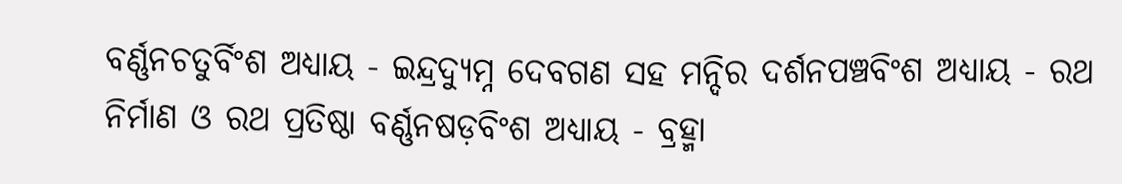ବର୍ଣ୍ଣନଚତୁର୍ବିଂଶ ଅଧ୍ୟାୟ - ଇନ୍ଦ୍ରଦ୍ୟୁମ୍ନ ଦେବଗଣ ସହ ମନ୍ଦିର ଦର୍ଶନପଞ୍ଚବିଂଶ ଅଧ୍ୟାୟ - ରଥ ନିର୍ମାଣ ଓ ରଥ ପ୍ରତିଷ୍ଠା ବର୍ଣ୍ଣନଷଡ଼ବିଂଶ ଅଧ୍ୟାୟ - ବ୍ରହ୍ମା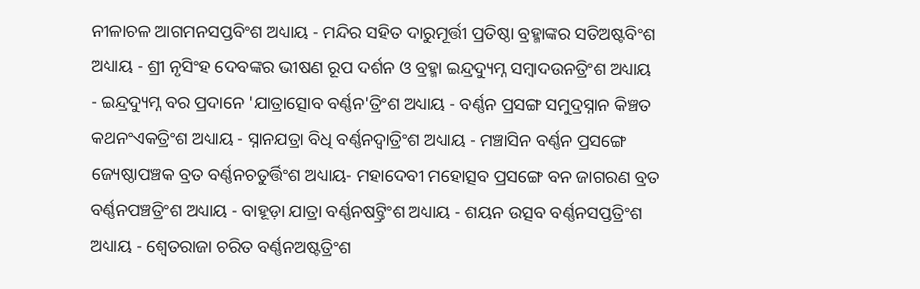ନୀଳାଚଳ ଆଗମନସପ୍ତବିଂଶ ଅଧ୍ୟାୟ - ମନ୍ଦିର ସହିତ ଦାରୁମୂର୍ତ୍ତୀ ପ୍ରତିଷ୍ଠା ବ୍ରହ୍ମାଙ୍କର ସତିଅଷ୍ଟବିଂଶ ଅଧ୍ୟାୟ - ଶ୍ରୀ ନୃସିଂହ ଦେବଙ୍କର ଭୀଷଣ ରୂପ ଦର୍ଶନ ଓ ବ୍ରହ୍ମା ଇନ୍ଦ୍ରଦ୍ୟୁମ୍ନ ସମ୍ବାଦଉନତ୍ରିଂଶ ଅଧ୍ୟାୟ - ଇନ୍ଦ୍ରଦ୍ୟୁମ୍ନ ବର ପ୍ରଦାନେ 'ଯାତ୍ରାତ୍ସୋବ ବର୍ଣ୍ଣନ'ତ୍ରିଂଶ ଅଧ୍ୟାୟ - ବର୍ଣ୍ଣନ ପ୍ରସଙ୍ଗ ସମୁଦ୍ରସ୍ନାନ କିଞ୍ଚତ କଥନଂଏକତ୍ରିଂଶ ଅଧ୍ୟାୟ - ସ୍ନାନଯତ୍ରା ବିଧି ବର୍ଣ୍ଣନଦ୍ଵାତ୍ରିଂଶ ଅଧ୍ୟାୟ - ମଞ୍ଚାସିନ ବର୍ଣ୍ଣନ ପ୍ରସଙ୍ଗେ ଜ୍ୟେଷ୍ଠାପଞ୍ଚକ ବ୍ରତ ବର୍ଣ୍ଣନଚତୁର୍ତ୍ତିଂଶ ଅଧ୍ୟାୟ- ମହାଦେବୀ ମହୋତ୍ସବ ପ୍ରସଙ୍ଗେ ବନ ଜାଗରଣ ବ୍ରତ ବର୍ଣ୍ଣନପଞ୍ଚତ୍ରିଂଶ ଅଧ୍ୟାୟ - ବାହୂଡ଼ା ଯାତ୍ରା ବର୍ଣ୍ଣନଷଟ୍ତ୍ରିଂଶ ଅଧ୍ୟାୟ - ଶୟନ ଉତ୍ସବ ବର୍ଣ୍ଣନସପ୍ତତ୍ରିଂଶ ଅଧ୍ୟାୟ - ଶ୍ଵେତରାଜା ଚରିତ ବର୍ଣ୍ଣନଅଷ୍ଟତ୍ରିଂଶ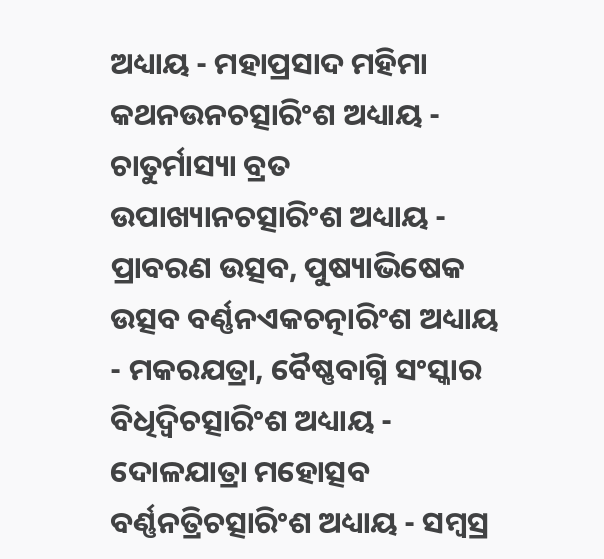ଅଧ୍ୟାୟ - ମହାପ୍ରସାଦ ମହିମା କଥନଉନଚତ୍ସାରିଂଶ ଅଧ୍ୟାୟ - ଚାତୁର୍ମାସ୍ୟା ବ୍ରତ ଉପାଖ୍ୟାନଚତ୍ସାରିଂଶ ଅଧ୍ୟାୟ - ପ୍ରାବରଣ ଉତ୍ସବ, ପୁଷ୍ୟାଭିଷେକ ଉତ୍ସବ ବର୍ଣ୍ଣନଏକଚତ୍ନାରିଂଶ ଅଧ୍ୟାୟ - ମକରଯତ୍ରା, ବୈଷ୍ଣବାଗ୍ନି ସଂସ୍କାର ବିଧିଦ୍ଵିଚତ୍ସାରିଂଶ ଅଧ୍ୟାୟ - ଦୋଳଯାତ୍ରା ମହୋତ୍ସବ ବର୍ଣ୍ଣନତ୍ରିଚତ୍ସାରିଂଶ ଅଧ୍ୟାୟ - ସମ୍ବସ୍ର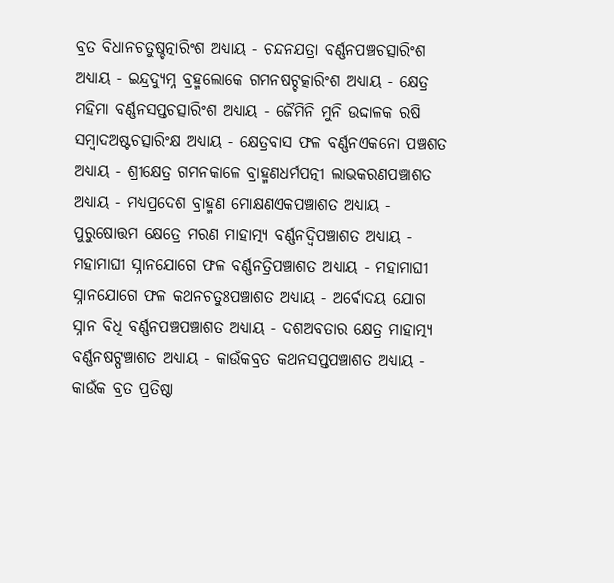ବ୍ରତ ବିଧାନଚତୁଷ୍ଚତ୍ନାରିଂଶ ଅଧ୍ୟାୟ - ଚନ୍ଦନଯତ୍ରା ବର୍ଣ୍ଣନପଞ୍ଚଚତ୍ସାରିଂଶ ଅଧ୍ୟାୟ - ଇନ୍ଦ୍ରଦ୍ୟୁମ୍ନ ବ୍ରହ୍ମଲୋକେ ଗମନଷଟ୍ଚତ୍କାରିଂଶ ଅଧ୍ୟାୟ - କ୍ଷେତ୍ର ମହିମା ବର୍ଣ୍ଣନସପ୍ତଚତ୍ସାରିଂଶ ଅଧ୍ୟାୟ - ଜୈମିନି ମୁନି ଉଦ୍ଦାଳକ ରଷି ସମ୍ବାଦଅଷ୍ଟଚତ୍ସାରିଂକ୍ଷ ଅଧ୍ୟାୟ - କ୍ଷେତ୍ରବାସ ଫଳ ବର୍ଣ୍ଣନଏକନୋ ପଞ୍ଚଶତ ଅଧ୍ୟାୟ - ଶ୍ରୀକ୍ଷେତ୍ର ଗମନକାଳେ ବ୍ରାହ୍ମଣଧର୍ମପତ୍ନୀ ଲାଭକରଣପଞ୍ଚାଶତ ଅଧ୍ୟାୟ - ମଧ୍ୟପ୍ରଦେଶ ବ୍ରାହ୍ମଣ ମୋକ୍ଷଣଏକପଞ୍ଚାଶତ ଅଧ୍ୟାୟ - ପୁରୁଷୋତ୍ତମ କ୍ଷେତ୍ରେ ମରଣ ମାହାତ୍ମ୍ୟ ବର୍ଣ୍ଣନଦ୍ଵିପଞ୍ଚାଶତ ଅଧ୍ୟାୟ - ମହାମାଘୀ ସ୍ନାନଯୋଗେ ଫଳ ବର୍ଣ୍ଣନତ୍ରିପଞ୍ଚାଶତ ଅଧ୍ୟାୟ - ମହାମାଘୀ ସ୍ନାନଯୋଗେ ଫଳ କଥନଚତୁଃପଞ୍ଚାଶତ ଅଧ୍ୟାୟ - ଅର୍ଵୋଦୟ ଯୋଗ ସ୍ନାନ ବିଧି ବର୍ଣ୍ଣନପଞ୍ଚପଞ୍ଚାଶତ ଅଧ୍ୟାୟ - ଦଶଅବତାର କ୍ଷେତ୍ର ମାହାତ୍ମ୍ୟ ବର୍ଣ୍ଣନଷଟ୍ପଞ୍ଚାଶତ ଅଧ୍ୟାୟ - କାଉଁକବ୍ରତ କଥନସପ୍ତପଞ୍ଚାଶତ ଅଧ୍ୟାୟ - କାଉଁକ ବ୍ରତ ପ୍ରତିଷ୍ଠା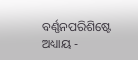ବର୍ଣ୍ଣନପରିଶିଷ୍ଟେ ଅଧ୍ୟାୟ -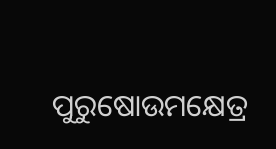ପୁରୁଷୋଉମକ୍ଷେତ୍ର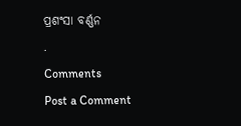ପ୍ରଶଂସା ବର୍ଣ୍ଣନ
.
Comments
Post a Comment